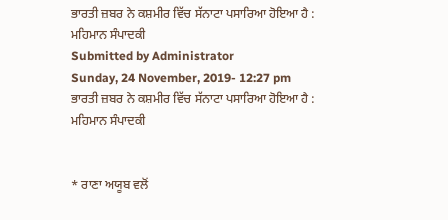ਭਾਰਤੀ ਜ਼ਬਰ ਨੇ ਕਸ਼ਮੀਰ ਵਿੱਚ ਸੱਨਾਟਾ ਪਸਾਰਿਆ ਹੋਇਆ ਹੈ : ਮਹਿਮਾਨ ਸੰਪਾਦਕੀ
Submitted by Administrator
Sunday, 24 November, 2019- 12:27 pm
ਭਾਰਤੀ ਜ਼ਬਰ ਨੇ ਕਸ਼ਮੀਰ ਵਿੱਚ ਸੱਨਾਟਾ ਪਸਾਰਿਆ ਹੋਇਆ ਹੈ :  ਮਹਿਮਾਨ ਸੰਪਾਦਕੀ


* ਰਾਣਾ ਅਯੂਬ ਵਲੋਂ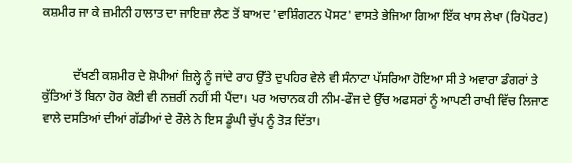ਕਸ਼ਮੀਰ ਜਾ ਕੇ ਜ਼ਮੀਨੀ ਹਾਲਾਤ ਦਾ ਜਾਇਜ਼ਾ ਲੈਣ ਤੋਂ ਬਾਅਦ 'ਵਾਸ਼ਿੰਗਟਨ ਪੋਸਟ' ਵਾਸਤੇ ਭੇਜਿਆ ਗਿਆ ਇੱਕ ਖਾਸ ਲੇਖਾ (ਰਿਪੋਰਟ)


          ਦੱਖਣੀ ਕਸ਼ਮੀਰ ਦੇ ਸ਼ੋਪੀਆਂ ਜ਼ਿਲ੍ਹੇ ਨੂੰ ਜਾਂਦੇ ਰਾਹ ਉੱਤੇ ਦੁਪਹਿਰ ਵੇਲੇ ਵੀ ਸੰਨਾਟਾ ਪੱਸਰਿਆ ਹੋਇਆ ਸੀ ਤੇ ਅਵਾਰਾ ਡੰਗਰਾਂ ਤੇ ਕੁੱਤਿਆਂ ਤੋਂ ਬਿਨਾ ਹੋਰ ਕੋਈ ਵੀ ਨਜ਼ਰੀਂ ਨਹੀਂ ਸੀ ਪੈਂਦਾ। ਪਰ ਅਚਾਨਕ ਹੀ ਨੀਮ-ਫੌਜ ਦੇ ਉੱਚ ਅਫਸਰਾਂ ਨੂੰ ਆਪਣੀ ਰਾਖੀ ਵਿੱਚ ਲਿਜਾਣ ਵਾਲੇ ਦਸਤਿਆਂ ਦੀਆਂ ਗੱਡੀਆਂ ਦੇ ਰੌਲੇ ਨੇ ਇਸ ਡੂੰਘੀ ਚੁੱਪ ਨੂੰ ਤੋੜ ਦਿੱਤਾ।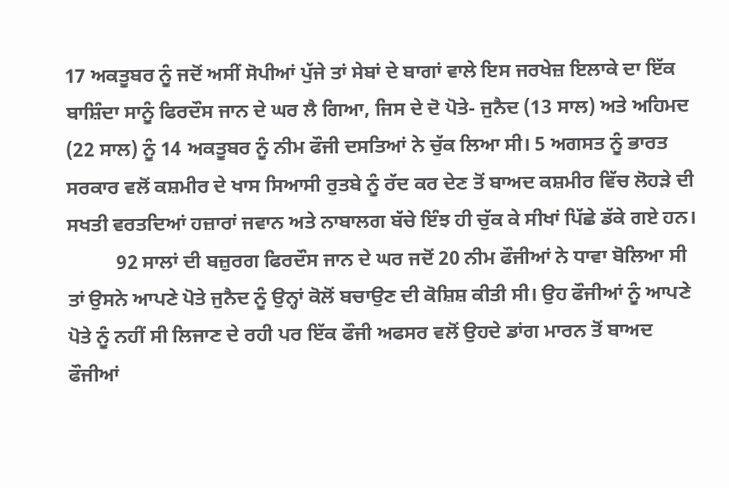17 ਅਕਤੂਬਰ ਨੂੰ ਜਦੋਂ ਅਸੀਂ ਸੋਪੀਆਂ ਪੁੱਜੇ ਤਾਂ ਸੇਬਾਂ ਦੇ ਬਾਗਾਂ ਵਾਲੇ ਇਸ ਜਰਖੇਜ਼ ਇਲਾਕੇ ਦਾ ਇੱਕ ਬਾਸ਼ਿੰਦਾ ਸਾਨੂੰ ਫਿਰਦੌਸ ਜਾਨ ਦੇ ਘਰ ਲੈ ਗਿਆ, ਜਿਸ ਦੇ ਦੋ ਪੋਤੇ- ਜੁਨੈਦ (13 ਸਾਲ) ਅਤੇ ਅਹਿਮਦ (22 ਸਾਲ) ਨੂੰ 14 ਅਕਤੂਬਰ ਨੂੰ ਨੀਮ ਫੌਜੀ ਦਸਤਿਆਂ ਨੇ ਚੁੱਕ ਲਿਆ ਸੀ। 5 ਅਗਸਤ ਨੂੰ ਭਾਰਤ ਸਰਕਾਰ ਵਲੋਂ ਕਸ਼ਮੀਰ ਦੇ ਖਾਸ ਸਿਆਸੀ ਰੁਤਬੇ ਨੂੰ ਰੱਦ ਕਰ ਦੇਣ ਤੋਂ ਬਾਅਦ ਕਸ਼ਮੀਰ ਵਿੱਚ ਲੋਹੜੇ ਦੀ ਸਖਤੀ ਵਰਤਦਿਆਂ ਹਜ਼ਾਰਾਂ ਜਵਾਨ ਅਤੇ ਨਾਬਾਲਗ ਬੱਚੇ ਇੰਝ ਹੀ ਚੁੱਕ ਕੇ ਸੀਖਾਂ ਪਿੱਛੇ ਡੱਕੇ ਗਏ ਹਨ।
          92 ਸਾਲਾਂ ਦੀ ਬਜ਼ੁਰਗ ਫਿਰਦੌਸ ਜਾਨ ਦੇ ਘਰ ਜਦੋਂ 20 ਨੀਮ ਫੌਜੀਆਂ ਨੇ ਧਾਵਾ ਬੋਲਿਆ ਸੀ ਤਾਂ ਉਸਨੇ ਆਪਣੇ ਪੋਤੇ ਜੁਨੈਦ ਨੂੰ ਉਨ੍ਹਾਂ ਕੋਲੋਂ ਬਚਾਉਣ ਦੀ ਕੋਸ਼ਿਸ਼ ਕੀਤੀ ਸੀ। ਉਹ ਫੌਜੀਆਂ ਨੂੰ ਆਪਣੇ ਪੋਤੇ ਨੂੰ ਨਹੀਂ ਸੀ ਲਿਜਾਣ ਦੇ ਰਹੀ ਪਰ ਇੱਕ ਫੌਜੀ ਅਫਸਰ ਵਲੋਂ ਉਹਦੇ ਡਾਂਗ ਮਾਰਨ ਤੋਂ ਬਾਅਦ ਫੌਜੀਆਂ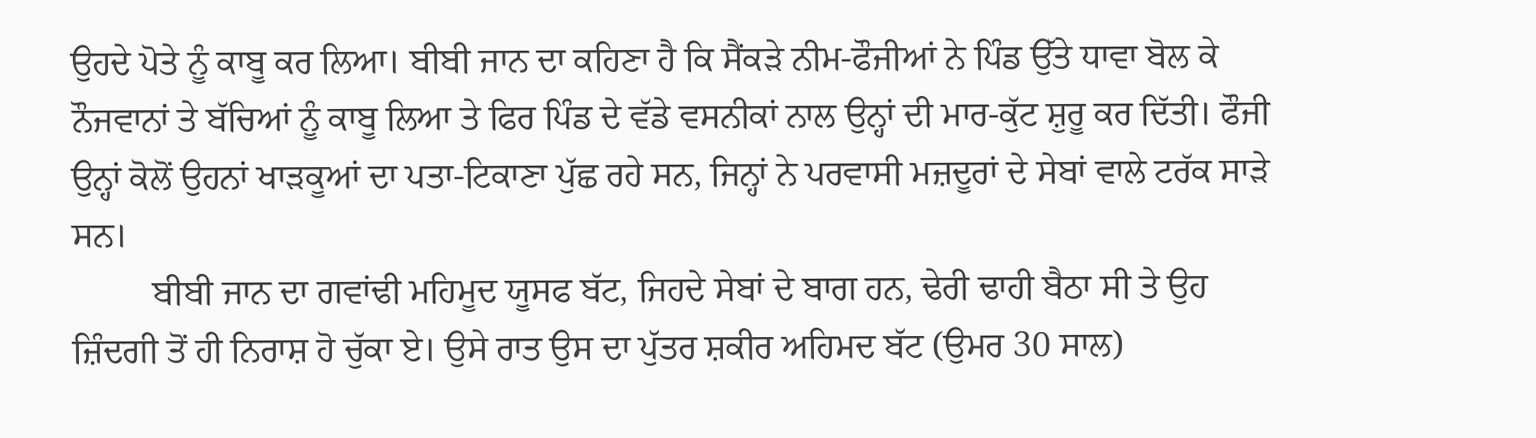ਉਹਦੇ ਪੋਤੇ ਨੂੰ ਕਾਬੂ ਕਰ ਲਿਆ। ਬੀਬੀ ਜਾਨ ਦਾ ਕਹਿਣਾ ਹੈ ਕਿ ਸੈਂਕੜੇ ਨੀਮ-ਫੌਜੀਆਂ ਨੇ ਪਿੰਡ ਉੱਤੇ ਧਾਵਾ ਬੋਲ ਕੇ ਨੌਜਵਾਨਾਂ ਤੇ ਬੱਚਿਆਂ ਨੂੰ ਕਾਬੂ ਲਿਆ ਤੇ ਫਿਰ ਪਿੰਡ ਦੇ ਵੱਡੇ ਵਸਨੀਕਾਂ ਨਾਲ ਉਨ੍ਹਾਂ ਦੀ ਮਾਰ-ਕੁੱਟ ਸ਼ੁਰੂ ਕਰ ਦਿੱਤੀ। ਫੌਜੀ ਉਨ੍ਹਾਂ ਕੋਲੋਂ ਉਹਨਾਂ ਖਾੜਕੂਆਂ ਦਾ ਪਤਾ-ਟਿਕਾਣਾ ਪੁੱਛ ਰਹੇ ਸਨ, ਜਿਨ੍ਹਾਂ ਨੇ ਪਰਵਾਸੀ ਮਜ਼ਦੂਰਾਂ ਦੇ ਸੇਬਾਂ ਵਾਲੇ ਟਰੱਕ ਸਾੜੇ ਸਨ।
         ਬੀਬੀ ਜਾਨ ਦਾ ਗਵਾਂਢੀ ਮਹਿਮੂਦ ਯੂਸਫ ਬੱਟ, ਜਿਹਦੇ ਸੇਬਾਂ ਦੇ ਬਾਗ ਹਨ, ਢੇਰੀ ਢਾਹੀ ਬੈਠਾ ਸੀ ਤੇ ਉਹ ਜ਼ਿੰਦਗੀ ਤੋਂ ਹੀ ਨਿਰਾਸ਼ ਹੋ ਚੁੱਕਾ ਏ। ਉਸੇ ਰਾਤ ਉਸ ਦਾ ਪੁੱਤਰ ਸ਼ਕੀਰ ਅਹਿਮਦ ਬੱਟ (ਉਮਰ 30 ਸਾਲ)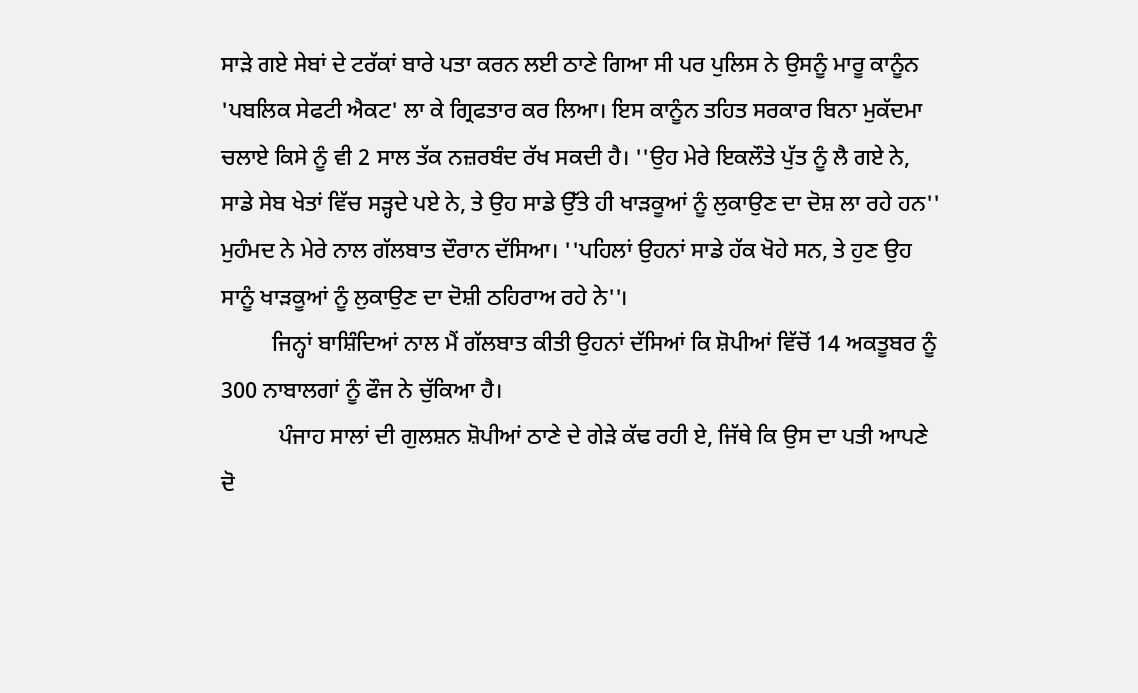ਸਾੜੇ ਗਏ ਸੇਬਾਂ ਦੇ ਟਰੱਕਾਂ ਬਾਰੇ ਪਤਾ ਕਰਨ ਲਈ ਠਾਣੇ ਗਿਆ ਸੀ ਪਰ ਪੁਲਿਸ ਨੇ ਉਸਨੂੰ ਮਾਰੂ ਕਾਨੂੰਨ 'ਪਬਲਿਕ ਸੇਫਟੀ ਐਕਟ' ਲਾ ਕੇ ਗ੍ਰਿਫਤਾਰ ਕਰ ਲਿਆ। ਇਸ ਕਾਨੂੰਨ ਤਹਿਤ ਸਰਕਾਰ ਬਿਨਾ ਮੁਕੱਦਮਾ ਚਲਾਏ ਕਿਸੇ ਨੂੰ ਵੀ 2 ਸਾਲ ਤੱਕ ਨਜ਼ਰਬੰਦ ਰੱਖ ਸਕਦੀ ਹੈ। ''ਉਹ ਮੇਰੇ ਇਕਲੌਤੇ ਪੁੱਤ ਨੂੰ ਲੈ ਗਏ ਨੇ, ਸਾਡੇ ਸੇਬ ਖੇਤਾਂ ਵਿੱਚ ਸੜ੍ਹਦੇ ਪਏ ਨੇ, ਤੇ ਉਹ ਸਾਡੇ ਉੱਤੇ ਹੀ ਖਾੜਕੂਆਂ ਨੂੰ ਲੁਕਾਉਣ ਦਾ ਦੋਸ਼ ਲਾ ਰਹੇ ਹਨ'' ਮੁਹੰਮਦ ਨੇ ਮੇਰੇ ਨਾਲ ਗੱਲਬਾਤ ਦੌਰਾਨ ਦੱਸਿਆ। ''ਪਹਿਲਾਂ ਉਹਨਾਂ ਸਾਡੇ ਹੱਕ ਖੋਹੇ ਸਨ, ਤੇ ਹੁਣ ਉਹ ਸਾਨੂੰ ਖਾੜਕੂਆਂ ਨੂੰ ਲੁਕਾਉਣ ਦਾ ਦੋਸ਼ੀ ਠਹਿਰਾਅ ਰਹੇ ਨੇ''।
         ਜਿਨ੍ਹਾਂ ਬਾਸ਼ਿੰਦਿਆਂ ਨਾਲ ਮੈਂ ਗੱਲਬਾਤ ਕੀਤੀ ਉਹਨਾਂ ਦੱਸਿਆਂ ਕਿ ਸ਼ੋਪੀਆਂ ਵਿੱਚੋਂ 14 ਅਕਤੂਬਰ ਨੂੰ 300 ਨਾਬਾਲਗਾਂ ਨੂੰ ਫੌਜ ਨੇ ਚੁੱਕਿਆ ਹੈ।
          ਪੰਜਾਹ ਸਾਲਾਂ ਦੀ ਗੁਲਸ਼ਨ ਸ਼ੋਪੀਆਂ ਠਾਣੇ ਦੇ ਗੇੜੇ ਕੱਢ ਰਹੀ ਏ, ਜਿੱਥੇ ਕਿ ਉਸ ਦਾ ਪਤੀ ਆਪਣੇ ਦੋ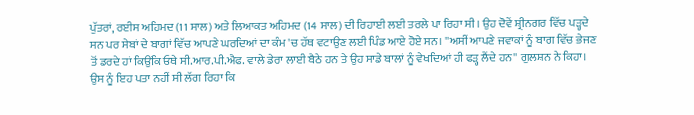ਪੁੱਤਰਾਂ, ਰਈਸ ਅਹਿਮਦ (11 ਸਾਲ) ਅਤੇ ਲਿਆਕਤ ਅਹਿਮਦ (14 ਸਾਲ) ਦੀ ਰਿਹਾਈ ਲਈ ਤਰਲੇ ਪਾ ਰਿਹਾ ਸੀ। ਉਹ ਦੋਵੇਂ ਸ਼੍ਰੀਨਗਰ ਵਿੱਚ ਪੜ੍ਹਦੇ ਸਨ ਪਰ ਸੇਬਾਂ ਦੇ ਬਾਗਾਂ ਵਿੱਚ ਆਪਣੇ ਘਰਦਿਆਂ ਦਾ ਕੰਮ 'ਚ ਹੱਥ ਵਟਾਉਣ ਲਈ ਪਿੰਡ ਆਏ ਹੋਏ ਸਨ। ''ਅਸੀਂ ਆਪਣੇ ਜਵਾਕਾਂ ਨੂੰ ਬਾਗ ਵਿੱਚ ਭੇਜਣ ਤੋਂ ਡਰਦੇ ਹਾਂ ਕਿਉਂਕਿ ਓਥੇ ਸੀ.ਆਰ.ਪੀ.ਐਫ. ਵਾਲੇ ਡੇਰਾ ਲਾਈ ਬੈਠੇ ਹਨ ਤੇ ਉਹ ਸਾਡੇ ਬਾਲਾਂ ਨੂੰ ਵੇਖਦਿਆਂ ਹੀ ਫੜ੍ਹ ਲੈਂਦੇ ਹਨ'' ਗੁਲਸ਼ਨ ਨੇ ਕਿਹਾ। ਉਸ ਨੂੰ ਇਹ ਪਤਾ ਨਹੀਂ ਸੀ ਲੱਗ ਰਿਹਾ ਕਿ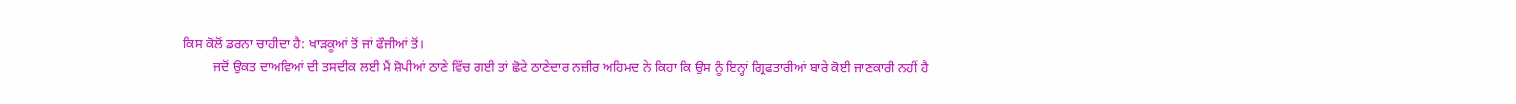ਕਿਸ ਕੋਲੋਂ ਡਰਨਾ ਚਾਹੀਦਾ ਹੈ: ਖਾੜਕੂਆਂ ਤੋਂ ਜਾਂ ਫੌਜੀਆਂ ਤੋਂ।
         ਜਦੋਂ ਉਕਤ ਦਾਅਵਿਆਂ ਦੀ ਤਸਦੀਕ ਲਈ ਮੈਂ ਸ਼ੋਪੀਆਂ ਠਾਣੇ ਵਿੱਚ ਗਈ ਤਾਂ ਛੋਟੇ ਠਾਣੇਦਾਰ ਨਜ਼ੀਰ ਅਹਿਮਦ ਨੇ ਕਿਹਾ ਕਿ ਉਸ ਨੂੰ ਇਨ੍ਹਾਂ ਗ੍ਰਿਫਤਾਰੀਆਂ ਬਾਰੇ ਕੋਈ ਜਾਣਕਾਰੀ ਨਹੀਂ ਹੈ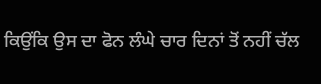ਕਿਉਂਕਿ ਉਸ ਦਾ ਫੋਨ ਲੰਘੇ ਚਾਰ ਦਿਨਾਂ ਤੋਂ ਨਹੀਂ ਚੱਲ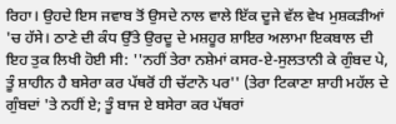ਰਿਹਾ। ਉਹਦੇ ਇਸ ਜਵਾਬ ਤੋਂ ਉਸਦੇ ਨਾਲ ਵਾਲੇ ਇੱਕ ਦੂਜੇ ਵੱਲ ਵੇਖ ਮੁਸ਼ਕੜੀਆਂ 'ਚ ਹੱਸੇ। ਠਾਣੇ ਦੀ ਕੰਧ ਉੱਤੇ ਉਰਦੂ ਦੇ ਮਸ਼ਹੂਰ ਸ਼ਾਇਰ ਅਲਾਮਾ ਇਕਬਾਲ ਦੀ ਇਹ ਤੁਕ ਲਿਖੀ ਹੋਈ ਸੀ: ''ਨਹੀਂ ਤੇਰਾ ਨਸ਼ੇਮਾਂ ਕਸਰ-ਏ-ਸੁਲਤਾਨੀ ਕੇ ਗੁੰਬਦ ਪੇ, ਤੂੰ ਸ਼ਾਹੀਨ ਹੈ ਬਸੇਰਾ ਕਰ ਪੱਥਰੋਂ ਹੀ ਚੱਟਾਨੋ ਪਰ'' (ਤੇਰਾ ਟਿਕਾਣਾ ਸ਼ਾਹੀ ਮਹੱਲ ਦੇ ਗੁੰਬਦਾਂ 'ਤੇ ਨਹੀਂ ਏ; ਤੂੰ ਬਾਜ ਏ ਬਸੇਰਾ ਕਰ ਪੱਥਰਾਂ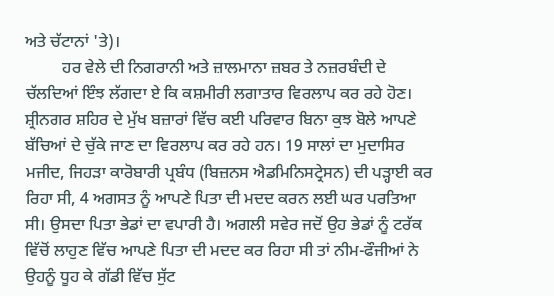ਅਤੇ ਚੱਟਾਨਾਂ 'ਤੇ)।
         ਹਰ ਵੇਲੇ ਦੀ ਨਿਗਰਾਨੀ ਅਤੇ ਜ਼ਾਲਮਾਨਾ ਜ਼ਬਰ ਤੇ ਨਜ਼ਰਬੰਦੀ ਦੇ ਚੱਲਦਿਆਂ ਇੰਝ ਲੱਗਦਾ ਏ ਕਿ ਕਸ਼ਮੀਰੀ ਲਗਾਤਾਰ ਵਿਰਲਾਪ ਕਰ ਰਹੇ ਹੋਣ। ਸ਼੍ਰੀਨਗਰ ਸ਼ਹਿਰ ਦੇ ਮੁੱਖ ਬਜ਼ਾਰਾਂ ਵਿੱਚ ਕਈ ਪਰਿਵਾਰ ਬਿਨਾ ਕੁਝ ਬੋਲੇ ਆਪਣੇ ਬੱਚਿਆਂ ਦੇ ਚੁੱਕੇ ਜਾਣ ਦਾ ਵਿਰਲਾਪ ਕਰ ਰਹੇ ਹਨ। 19 ਸਾਲਾਂ ਦਾ ਮੁਦਾਸਿਰ ਮਜੀਦ, ਜਿਹੜਾ ਕਾਰੋਬਾਰੀ ਪ੍ਰਬੰਧ (ਬਿਜ਼ਨਸ ਐਡਮਿਨਿਸਟ੍ਰੇਸਨ) ਦੀ ਪੜ੍ਹਾਈ ਕਰ ਰਿਹਾ ਸੀ, 4 ਅਗਸਤ ਨੂੰ ਆਪਣੇ ਪਿਤਾ ਦੀ ਮਦਦ ਕਰਨ ਲਈ ਘਰ ਪਰਤਿਆ ਸੀ। ਉਸਦਾ ਪਿਤਾ ਭੇਡਾਂ ਦਾ ਵਪਾਰੀ ਹੈ। ਅਗਲੀ ਸਵੇਰ ਜਦੋਂ ਉਹ ਭੇਡਾਂ ਨੂੰ ਟਰੱਕ ਵਿੱਚੋਂ ਲਾਹੁਣ ਵਿੱਚ ਆਪਣੇ ਪਿਤਾ ਦੀ ਮਦਦ ਕਰ ਰਿਹਾ ਸੀ ਤਾਂ ਨੀਮ-ਫੌਜੀਆਂ ਨੇ ਉਹਨੂੰ ਧੂਹ ਕੇ ਗੱਡੀ ਵਿੱਚ ਸੁੱਟ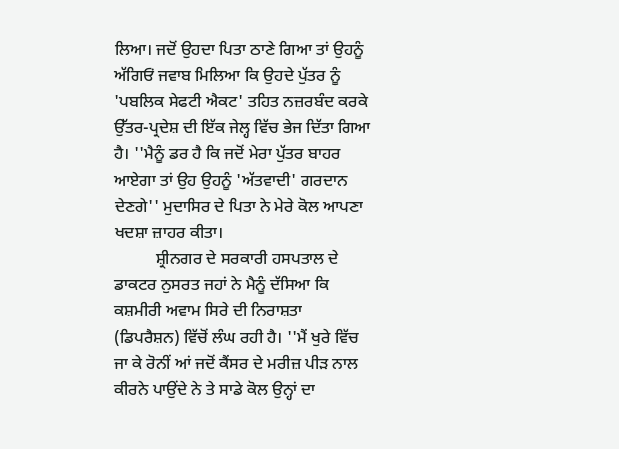ਲਿਆ। ਜਦੋਂ ਉਹਦਾ ਪਿਤਾ ਠਾਣੇ ਗਿਆ ਤਾਂ ਉਹਨੂੰ ਅੱਗਿਓਂ ਜਵਾਬ ਮਿਲਿਆ ਕਿ ਉਹਦੇ ਪੁੱਤਰ ਨੂੰ 'ਪਬਲਿਕ ਸੇਫਟੀ ਐਕਟ' ਤਹਿਤ ਨਜ਼ਰਬੰਦ ਕਰਕੇ ਉੱਤਰ-ਪ੍ਰਦੇਸ਼ ਦੀ ਇੱਕ ਜੇਲ੍ਹ ਵਿੱਚ ਭੇਜ ਦਿੱਤਾ ਗਿਆ ਹੈ। ''ਮੈਨੂੰ ਡਰ ਹੈ ਕਿ ਜਦੋਂ ਮੇਰਾ ਪੁੱਤਰ ਬਾਹਰ ਆਏਗਾ ਤਾਂ ਉਹ ਉਹਨੂੰ 'ਅੱਤਵਾਦੀ' ਗਰਦਾਨ ਦੇਣਗੇ'' ਮੁਦਾਸਿਰ ਦੇ ਪਿਤਾ ਨੇ ਮੇਰੇ ਕੋਲ ਆਪਣਾ ਖਦਸ਼ਾ ਜ਼ਾਹਰ ਕੀਤਾ।
          ਸ਼੍ਰੀਨਗਰ ਦੇ ਸਰਕਾਰੀ ਹਸਪਤਾਲ ਦੇ ਡਾਕਟਰ ਨੁਸਰਤ ਜਹਾਂ ਨੇ ਮੈਨੂੰ ਦੱਸਿਆ ਕਿ ਕਸ਼ਮੀਰੀ ਅਵਾਮ ਸਿਰੇ ਦੀ ਨਿਰਾਸ਼ਤਾ (ਡਿਪਰੈਸ਼ਨ) ਵਿੱਚੋਂ ਲੰਘ ਰਹੀ ਹੈ। ''ਮੈਂ ਖੁਰੇ ਵਿੱਚ ਜਾ ਕੇ ਰੋਨੀਂ ਆਂ ਜਦੋਂ ਕੈਂਸਰ ਦੇ ਮਰੀਜ਼ ਪੀੜ ਨਾਲ ਕੀਰਨੇ ਪਾਉਂਦੇ ਨੇ ਤੇ ਸਾਡੇ ਕੋਲ ਉਨ੍ਹਾਂ ਦਾ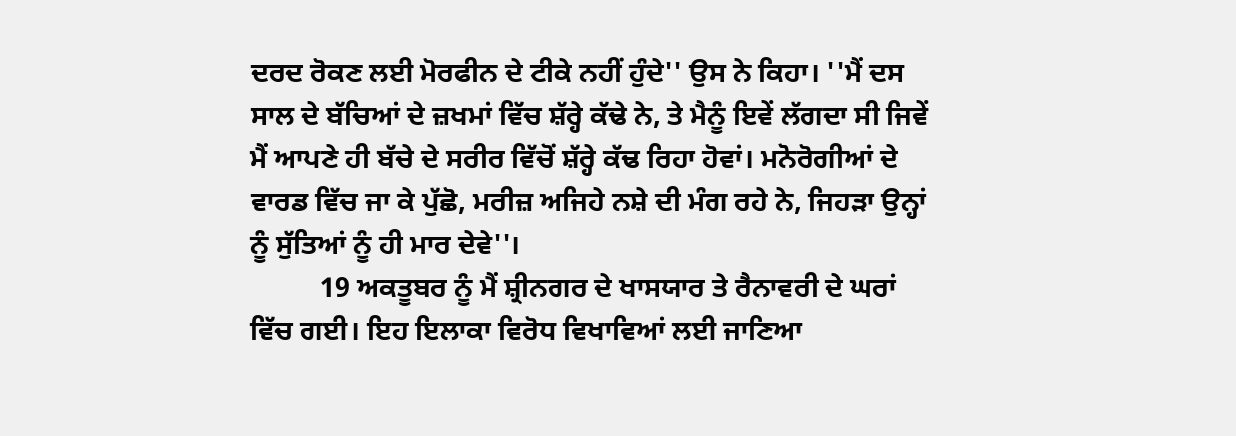ਦਰਦ ਰੋਕਣ ਲਈ ਮੋਰਫੀਨ ਦੇ ਟੀਕੇ ਨਹੀਂ ਹੁੰਦੇ'' ਉਸ ਨੇ ਕਿਹਾ। ''ਮੈਂ ਦਸ ਸਾਲ ਦੇ ਬੱਚਿਆਂ ਦੇ ਜ਼ਖਮਾਂ ਵਿੱਚ ਸ਼ੱਰ੍ਹੇ ਕੱਢੇ ਨੇ, ਤੇ ਮੈਨੂੰ ਇਵੇਂ ਲੱਗਦਾ ਸੀ ਜਿਵੇਂ ਮੈਂ ਆਪਣੇ ਹੀ ਬੱਚੇ ਦੇ ਸਰੀਰ ਵਿੱਚੋਂ ਸ਼ੱਰ੍ਹੇ ਕੱਢ ਰਿਹਾ ਹੋਵਾਂ। ਮਨੋਰੋਗੀਆਂ ਦੇ ਵਾਰਡ ਵਿੱਚ ਜਾ ਕੇ ਪੁੱਛੋ, ਮਰੀਜ਼ ਅਜਿਹੇ ਨਸ਼ੇ ਦੀ ਮੰਗ ਰਹੇ ਨੇ, ਜਿਹੜਾ ਉਨ੍ਹਾਂ ਨੂੰ ਸੁੱਤਿਆਂ ਨੂੰ ਹੀ ਮਾਰ ਦੇਵੇ''।
          19 ਅਕਤੂਬਰ ਨੂੰ ਮੈਂ ਸ਼੍ਰੀਨਗਰ ਦੇ ਖਾਸਯਾਰ ਤੇ ਰੈਨਾਵਰੀ ਦੇ ਘਰਾਂ ਵਿੱਚ ਗਈ। ਇਹ ਇਲਾਕਾ ਵਿਰੋਧ ਵਿਖਾਵਿਆਂ ਲਈ ਜਾਣਿਆ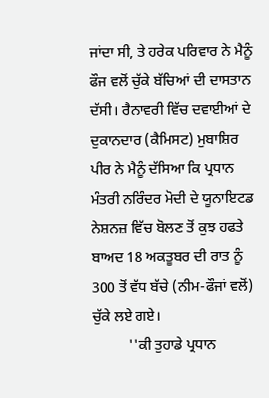ਜਾਂਦਾ ਸੀ, ਤੇ ਹਰੇਕ ਪਰਿਵਾਰ ਨੇ ਮੈਨੂੰ ਫੌਜ ਵਲੋਂ ਚੁੱਕੇ ਬੱਚਿਆਂ ਦੀ ਦਾਸਤਾਨ ਦੱਸੀ। ਰੈਨਾਵਰੀ ਵਿੱਚ ਦਵਾਈਆਂ ਦੇ ਦੁਕਾਨਦਾਰ (ਕੈਮਿਸਟ) ਮੁਬਾਸ਼ਿਰ ਪੀਰ ਨੇ ਮੈਨੂੰ ਦੱਸਿਆ ਕਿ ਪ੍ਰਧਾਨ ਮੰਤਰੀ ਨਰਿੰਦਰ ਮੋਦੀ ਦੇ ਯੂਨਾਇਟਡ ਨੇਸ਼ਨਜ਼ ਵਿੱਚ ਬੋਲਣ ਤੋਂ ਕੁਝ ਹਫਤੇ ਬਾਅਦ 18 ਅਕਤੂਬਰ ਦੀ ਰਾਤ ਨੂੰ 300 ਤੋਂ ਵੱਧ ਬੱਚੇ (ਨੀਮ-ਫੌਜਾਂ ਵਲੋਂ) ਚੁੱਕੇ ਲਏ ਗਏ।
          ''ਕੀ ਤੁਹਾਡੇ ਪ੍ਰਧਾਨ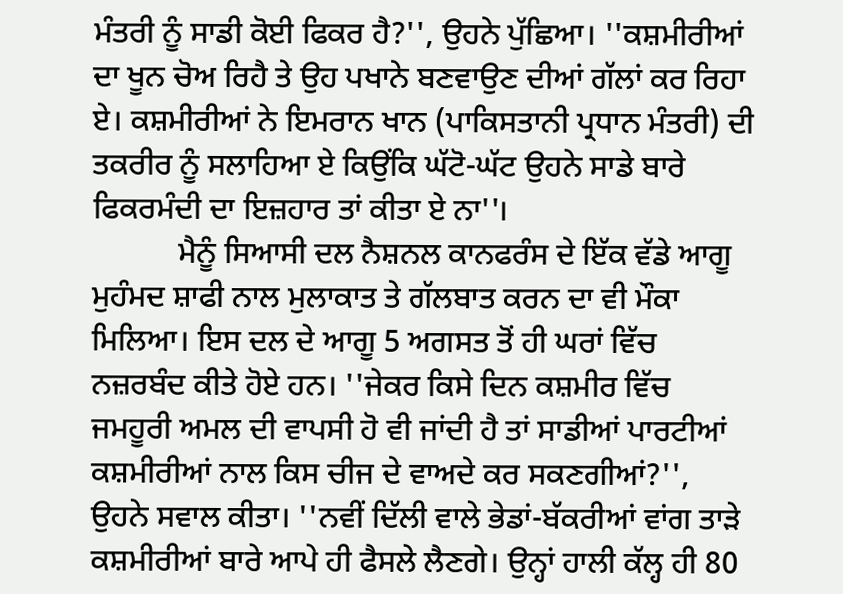ਮੰਤਰੀ ਨੂੰ ਸਾਡੀ ਕੋਈ ਫਿਕਰ ਹੈ?'', ਉਹਨੇ ਪੁੱਛਿਆ। ''ਕਸ਼ਮੀਰੀਆਂ ਦਾ ਖੂਨ ਚੋਅ ਰਿਹੈ ਤੇ ਉਹ ਪਖਾਨੇ ਬਣਵਾਉਣ ਦੀਆਂ ਗੱਲਾਂ ਕਰ ਰਿਹਾ ਏ। ਕਸ਼ਮੀਰੀਆਂ ਨੇ ਇਮਰਾਨ ਖਾਨ (ਪਾਕਿਸਤਾਨੀ ਪ੍ਰਧਾਨ ਮੰਤਰੀ) ਦੀ ਤਕਰੀਰ ਨੂੰ ਸਲਾਹਿਆ ਏ ਕਿਉਂਕਿ ਘੱਟੋ-ਘੱਟ ਉਹਨੇ ਸਾਡੇ ਬਾਰੇ ਫਿਕਰਮੰਦੀ ਦਾ ਇਜ਼ਹਾਰ ਤਾਂ ਕੀਤਾ ਏ ਨਾ''।
           ਮੈਨੂੰ ਸਿਆਸੀ ਦਲ ਨੈਸ਼ਨਲ ਕਾਨਫਰੰਸ ਦੇ ਇੱਕ ਵੱਡੇ ਆਗੂ ਮੁਹੰਮਦ ਸ਼ਾਫੀ ਨਾਲ ਮੁਲਾਕਾਤ ਤੇ ਗੱਲਬਾਤ ਕਰਨ ਦਾ ਵੀ ਮੌਕਾ ਮਿਲਿਆ। ਇਸ ਦਲ ਦੇ ਆਗੂ 5 ਅਗਸਤ ਤੋਂ ਹੀ ਘਰਾਂ ਵਿੱਚ ਨਜ਼ਰਬੰਦ ਕੀਤੇ ਹੋਏ ਹਨ। ''ਜੇਕਰ ਕਿਸੇ ਦਿਨ ਕਸ਼ਮੀਰ ਵਿੱਚ ਜਮਹੂਰੀ ਅਮਲ ਦੀ ਵਾਪਸੀ ਹੋ ਵੀ ਜਾਂਦੀ ਹੈ ਤਾਂ ਸਾਡੀਆਂ ਪਾਰਟੀਆਂ ਕਸ਼ਮੀਰੀਆਂ ਨਾਲ ਕਿਸ ਚੀਜ ਦੇ ਵਾਅਦੇ ਕਰ ਸਕਣਗੀਆਂ?'', ਉਹਨੇ ਸਵਾਲ ਕੀਤਾ। ''ਨਵੀਂ ਦਿੱਲੀ ਵਾਲੇ ਭੇਡਾਂ-ਬੱਕਰੀਆਂ ਵਾਂਗ ਤਾੜੇ ਕਸ਼ਮੀਰੀਆਂ ਬਾਰੇ ਆਪੇ ਹੀ ਫੈਸਲੇ ਲੈਣਗੇ। ਉਨ੍ਹਾਂ ਹਾਲੀ ਕੱਲ੍ਹ ਹੀ 80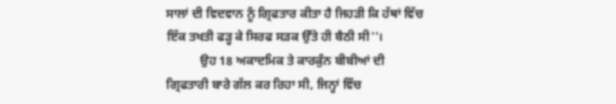ਸਾਲਾਂ ਦੀ ਵਿਦਵਾਨ ਨੂੰ ਗ੍ਰਿਫਤਾਰ ਕੀਤਾ ਹੈ ਜਿਹੜੀ ਕਿ ਹੱਥਾਂ ਵਿੱਚ ਇੱਕ ਤਖਤੀ ਫੜ੍ਹ ਕੇ ਸਿਰਫ ਸੜਕ ਉੱਤੇ ਹੀ ਬੈਠੀ ਸੀ''।
           ਉਹ 18 ਅਕਾਦਮਿਕ ਤੇ ਕਾਰਕੁੰਨ ਬੀਬੀਆਂ ਦੀ ਗ੍ਰਿਫਤਾਰੀ ਬਾਰੇ ਗੱਲ ਕਰ ਰਿਹਾ ਸੀ, ਜਿਨ੍ਹਾਂ ਵਿੱਚ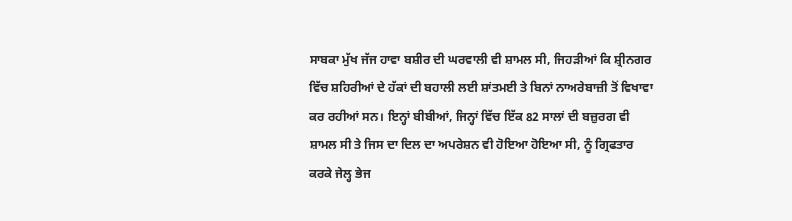ਸਾਬਕਾ ਮੁੱਖ ਜੱਜ ਹਾਵਾ ਬਸ਼ੀਰ ਦੀ ਘਰਵਾਲੀ ਵੀ ਸ਼ਾਮਲ ਸੀ, ਜਿਹੜੀਆਂ ਕਿ ਸ਼੍ਰੀਨਗਰ ਵਿੱਚ ਸ਼ਹਿਰੀਆਂ ਦੇ ਹੱਕਾਂ ਦੀ ਬਹਾਲੀ ਲਈ ਸ਼ਾਂਤਮਈ ਤੇ ਬਿਨਾਂ ਨਾਅਰੇਬਾਜ਼ੀ ਤੋਂ ਵਿਖਾਵਾ ਕਰ ਰਹੀਆਂ ਸਨ। ਇਨ੍ਹਾਂ ਬੀਬੀਆਂ, ਜਿਨ੍ਹਾਂ ਵਿੱਚ ਇੱਕ 82 ਸਾਲਾਂ ਦੀ ਬਜ਼ੁਰਗ ਵੀ ਸ਼ਾਮਲ ਸੀ ਤੇ ਜਿਸ ਦਾ ਦਿਲ ਦਾ ਅਪਰੇਸ਼ਨ ਵੀ ਹੋਇਆ ਹੋਇਆ ਸੀ, ਨੂੰ ਗ੍ਰਿਫਤਾਰ ਕਰਕੇ ਜੇਲ੍ਹ ਭੇਜ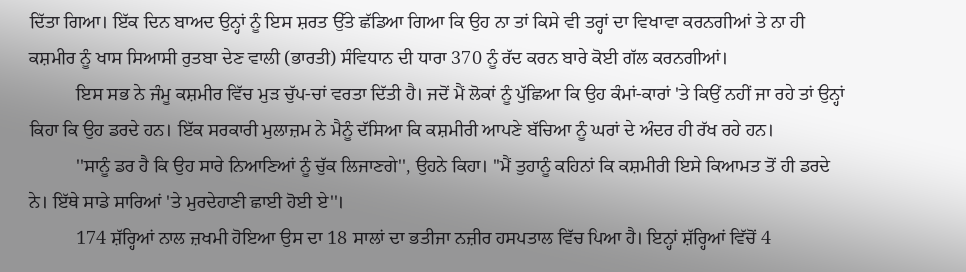ਦਿੱਤਾ ਗਿਆ। ਇੱਕ ਦਿਨ ਬਾਅਦ ਉਨ੍ਹਾਂ ਨੂੰ ਇਸ ਸ਼ਰਤ ਉੱਤੇ ਛੱਡਿਆ ਗਿਆ ਕਿ ਉਹ ਨਾ ਤਾਂ ਕਿਸੇ ਵੀ ਤਰ੍ਹਾਂ ਦਾ ਵਿਖਾਵਾ ਕਰਨਗੀਆਂ ਤੇ ਨਾ ਹੀ ਕਸ਼ਮੀਰ ਨੂੰ ਖਾਸ ਸਿਆਸੀ ਰੁਤਬਾ ਦੇਣ ਵਾਲੀ (ਭਾਰਤੀ) ਸੰਵਿਧਾਨ ਦੀ ਧਾਰਾ 370 ਨੂੰ ਰੱਦ ਕਰਨ ਬਾਰੇ ਕੋਈ ਗੱਲ ਕਰਨਗੀਆਂ।
          ਇਸ ਸਭ ਨੇ ਜੰਮੂ ਕਸ਼ਮੀਰ ਵਿੱਚ ਮੁੜ ਚੁੱਪ-ਚਾਂ ਵਰਤਾ ਦਿੱਤੀ ਹੈ। ਜਦੋਂ ਮੈਂ ਲੋਕਾਂ ਨੂੰ ਪੁੱਛਿਆ ਕਿ ਉਹ ਕੰਮਾਂ-ਕਾਰਾਂ 'ਤੇ ਕਿਉਂ ਨਹੀਂ ਜਾ ਰਹੇ ਤਾਂ ਉਨ੍ਹਾਂ ਕਿਹਾ ਕਿ ਉਹ ਡਰਦੇ ਹਨ। ਇੱਕ ਸਰਕਾਰੀ ਮੁਲਾਜ਼ਮ ਨੇ ਮੈਨੂੰ ਦੱਸਿਆ ਕਿ ਕਸ਼ਮੀਰੀ ਆਪਣੇ ਬੱਚਿਆ ਨੂੰ ਘਰਾਂ ਦੇ ਅੰਦਰ ਹੀ ਰੱਖ ਰਹੇ ਹਨ।
          ''ਸਾਨੂੰ ਡਰ ਹੈ ਕਿ ਉਹ ਸਾਰੇ ਨਿਆਣਿਆਂ ਨੂੰ ਚੁੱਕ ਲਿਜਾਣਗੇ'', ਉਹਨੇ ਕਿਹਾ। ''ਮੈਂ ਤੁਹਾਨੂੰ ਕਹਿਨਾਂ ਕਿ ਕਸ਼ਮੀਰੀ ਇਸੇ ਕਿਆਮਤ ਤੋਂ ਹੀ ਡਰਦੇ ਨੇ। ਇੱਥੇ ਸਾਡੇ ਸਾਰਿਆਂ 'ਤੇ ਮੁਰਦੇਹਾਣੀ ਛਾਈ ਹੋਈ ਏ''।
          174 ਸ਼ੱਰ੍ਹਿਆਂ ਨਾਲ ਜ਼ਖਮੀ ਹੋਇਆ ਉਸ ਦਾ 18 ਸਾਲਾਂ ਦਾ ਭਤੀਜਾ ਨਜ਼ੀਰ ਹਸਪਤਾਲ ਵਿੱਚ ਪਿਆ ਹੈ। ਇਨ੍ਹਾਂ ਸ਼ੱਰ੍ਹਿਆਂ ਵਿੱਚੋਂ 4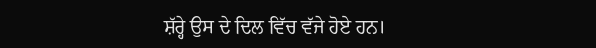ਸ਼ੱਰ੍ਹੇ ਉਸ ਦੇ ਦਿਲ ਵਿੱਚ ਵੱਜੇ ਹੋਏ ਹਨ।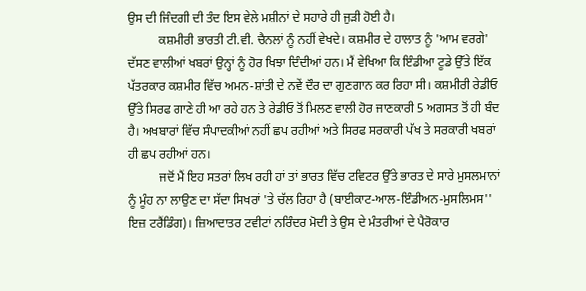ਉਸ ਦੀ ਜਿੰਦਗੀ ਦੀ ਤੰਦ ਇਸ ਵੇਲੇ ਮਸ਼ੀਨਾਂ ਦੇ ਸਹਾਰੇ ਹੀ ਜੁੜੀ ਹੋਈ ਹੈ।
          ਕਸ਼ਮੀਰੀ ਭਾਰਤੀ ਟੀ.ਵੀ. ਚੈਨਲਾਂ ਨੂੰ ਨਹੀਂ ਵੇਖਦੇ। ਕਸ਼ਮੀਰ ਦੇ ਹਾਲਾਤ ਨੂੰ 'ਆਮ ਵਰਗੇ' ਦੱਸਣ ਵਾਲੀਆਂ ਖਬਰਾਂ ਉਨ੍ਹਾਂ ਨੂੰ ਹੋਰ ਖਿਝਾ ਦਿੰਦੀਆਂ ਹਨ। ਮੈਂ ਵੇਖਿਆ ਕਿ ਇੰਡੀਆ ਟੂਡੇ ਉੱਤੇ ਇੱਕ ਪੱਤਰਕਾਰ ਕਸ਼ਮੀਰ ਵਿੱਚ ਅਮਨ-ਸ਼ਾਂਤੀ ਦੇ ਨਵੇਂ ਦੌਰ ਦਾ ਗੁਣਗਾਨ ਕਰ ਰਿਹਾ ਸੀ। ਕਸ਼ਮੀਰੀ ਰੇਡੀਓ ਉੱਤੇ ਸਿਰਫ ਗਾਣੇ ਹੀ ਆ ਰਹੇ ਹਨ ਤੇ ਰੇਡੀਓ ਤੋਂ ਮਿਲਣ ਵਾਲੀ ਹੋਰ ਜਾਣਕਾਰੀ 5 ਅਗਸਤ ਤੋਂ ਹੀ ਬੰਦ ਹੈ। ਅਖਬਾਰਾਂ ਵਿੱਚ ਸੰਪਾਦਕੀਆਂ ਨਹੀਂ ਛਪ ਰਹੀਆਂ ਅਤੇ ਸਿਰਫ ਸਰਕਾਰੀ ਪੱਖ ਤੇ ਸਰਕਾਰੀ ਖਬਰਾਂ ਹੀ ਛਪ ਰਹੀਆਂ ਹਨ।
          ਜਦੋਂ ਮੈਂ ਇਹ ਸਤਰਾਂ ਲਿਖ ਰਹੀ ਹਾਂ ਤਾਂ ਭਾਰਤ ਵਿੱਚ ਟਵਿਟਰ ਉੱਤੇ ਭਾਰਤ ਦੇ ਸਾਰੇ ਮੁਸਲਮਾਨਾਂ ਨੂੰ ਮੂੰਹ ਨਾ ਲਾਉਣ ਦਾ ਸੱਦਾ ਸਿਖਰਾਂ 'ਤੇ ਚੱਲ ਰਿਹਾ ਹੈ (ਬਾਈਕਾਟ-ਆਲ-ਇੰਡੀਅਨ-ਮੁਸਲਿਮਸ'' ਇਜ਼ ਟਰੈਂਡਿੰਗ)। ਜ਼ਿਆਦਾਤਰ ਟਵੀਟਾਂ ਨਰਿੰਦਰ ਮੋਦੀ ਤੇ ਉਸ ਦੇ ਮੰਤਰੀਆਂ ਦੇ ਪੈਰੋਕਾਰ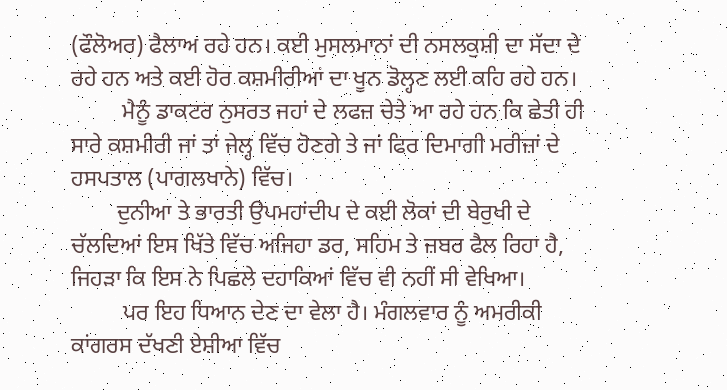(ਫੌਲੋਅਰ) ਫੈਲਾਅ ਰਹੇ ਹਨ। ਕਈ ਮੁਸਲਮਾਨਾਂ ਦੀ ਨਸਲਕੁਸ਼ੀ ਦਾ ਸੱਦਾ ਦੇ ਰਹੇ ਹਨ ਅਤੇ ਕਈ ਹੋਰ ਕਸ਼ਮੀਰੀਆਂ ਦਾ ਖੂਨ ਡੋਲ੍ਹਣ ਲਈ ਕਹਿ ਰਹੇ ਹਨ।
         ਮੈਨੂੰ ਡਾਕਟਰ ਨੁਸਰਤ ਜਹਾਂ ਦੇ ਲਫਜ਼ ਚੇਤੇ ਆ ਰਹੇ ਹਨ ਕਿ ਛੇਤੀ ਹੀ ਸਾਰੇ ਕਸ਼ਮੀਰੀ ਜਾਂ ਤਾਂ ਜੇਲ੍ਹ ਵਿੱਚ ਹੋਣਗੇ ਤੇ ਜਾਂ ਫਿਰ ਦਿਮਾਗੀ ਮਰੀਜ਼ਾਂ ਦੇ ਹਸਪਤਾਲ (ਪਾਗਲਖਾਨੇ) ਵਿੱਚ।
        ਦੁਨੀਆ ਤੇ ਭਾਰਤੀ ਉਪਮਹਾਂਦੀਪ ਦੇ ਕਈ ਲੋਕਾਂ ਦੀ ਬੇਰੁਖੀ ਦੇ ਚੱਲਦਿਆਂ ਇਸ ਖਿੱਤੇ ਵਿੱਚ ਅਜਿਹਾ ਡਰ, ਸਹਿਮ ਤੇ ਜ਼ਬਰ ਫੈਲ ਰਿਹਾ ਹੈ, ਜਿਹੜਾ ਕਿ ਇਸ ਨੇ ਪਿਛਲੇ ਦਹਾਕਿਆਂ ਵਿੱਚ ਵੀ ਨਹੀਂ ਸੀ ਵੇਖਿਆ।
         ਪਰ ਇਹ ਧਿਆਨ ਦੇਣ ਦਾ ਵੇਲਾ ਹੈ। ਮੰਗਲਵਾਰ ਨੂੰ ਅਮਰੀਕੀ ਕਾਂਗਰਸ ਦੱਖਣੀ ਏਸ਼ੀਆ ਵਿੱਚ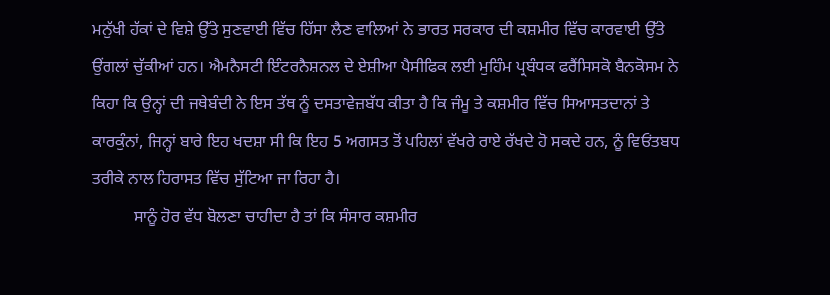ਮਨੁੱਖੀ ਹੱਕਾਂ ਦੇ ਵਿਸ਼ੇ ਉੱਤੇ ਸੁਣਵਾਈ ਵਿੱਚ ਹਿੱਸਾ ਲੈਣ ਵਾਲਿਆਂ ਨੇ ਭਾਰਤ ਸਰਕਾਰ ਦੀ ਕਸ਼ਮੀਰ ਵਿੱਚ ਕਾਰਵਾਈ ਉੱਤੇ ਉਂਗਲਾਂ ਚੁੱਕੀਆਂ ਹਨ। ਐਮਨੈਸਟੀ ਇੰਟਰਨੈਸ਼ਨਲ ਦੇ ਏਸ਼ੀਆ ਪੈਸੀਫਿਕ ਲਈ ਮੁਹਿੰਮ ਪ੍ਰਬੰਧਕ ਫਰੈਂਸਿਸਕੋ ਬੈਨਕੋਸਮ ਨੇ ਕਿਹਾ ਕਿ ਉਨ੍ਹਾਂ ਦੀ ਜਥੇਬੰਦੀ ਨੇ ਇਸ ਤੱਥ ਨੂੰ ਦਸਤਾਵੇਜ਼ਬੱਧ ਕੀਤਾ ਹੈ ਕਿ ਜੰਮੂ ਤੇ ਕਸ਼ਮੀਰ ਵਿੱਚ ਸਿਆਸਤਦਾਨਾਂ ਤੇ ਕਾਰਕੁੰਨਾਂ, ਜਿਨ੍ਹਾਂ ਬਾਰੇ ਇਹ ਖਦਸ਼ਾ ਸੀ ਕਿ ਇਹ 5 ਅਗਸਤ ਤੋਂ ਪਹਿਲਾਂ ਵੱਖਰੇ ਰਾਏ ਰੱਖਦੇ ਹੋ ਸਕਦੇ ਹਨ, ਨੂੰ ਵਿਓਂਤਬਧ ਤਰੀਕੇ ਨਾਲ ਹਿਰਾਸਤ ਵਿੱਚ ਸੁੱਟਿਆ ਜਾ ਰਿਹਾ ਹੈ।
          ਸਾਨੂੰ ਹੋਰ ਵੱਧ ਬੋਲਣਾ ਚਾਹੀਦਾ ਹੈ ਤਾਂ ਕਿ ਸੰਸਾਰ ਕਸ਼ਮੀਰ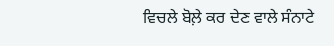ਵਿਚਲੇ ਬੋਲ਼ੇ ਕਰ ਦੇਣ ਵਾਲੇ ਸੰਨਾਟੇ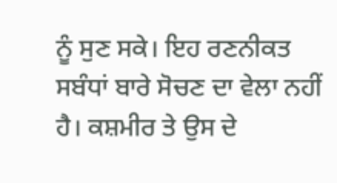ਨੂੰ ਸੁਣ ਸਕੇ। ਇਹ ਰਣਨੀਕਤ ਸਬੰਧਾਂ ਬਾਰੇ ਸੋਚਣ ਦਾ ਵੇਲਾ ਨਹੀਂ ਹੈ। ਕਸ਼ਮੀਰ ਤੇ ਉਸ ਦੇ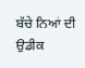ਬੱਚੇ ਨਿਆਂ ਦੀ ਉਡੀਕ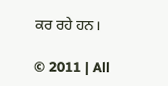ਕਰ ਰਹੇ ਹਨ।

© 2011 | All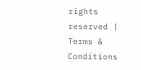rights reserved | Terms & Conditions